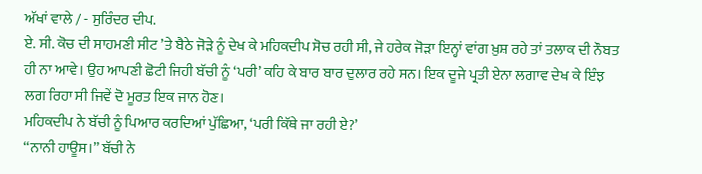ਅੱਖਾਂ ਵਾਲੇ / - ਸੁਰਿੰਦਰ ਦੀਪ.
ਏ. ਸੀ. ਕੋਚ ਦੀ ਸਾਹਮਣੀ ਸੀਟ ’ਤੇ ਬੈਠੇ ਜੋੜੇ ਨੂੰ ਦੇਖ ਕੇ ਮਹਿਕਦੀਪ ਸੋਚ ਰਹੀ ਸੀ, ਜੇ ਹਰੇਕ ਜੋੜਾ ਇਨ੍ਹਾਂ ਵਾਂਗ ਖ਼ੁਸ਼ ਰਹੇ ਤਾਂ ਤਲਾਕ ਦੀ ਨੌਬਤ ਹੀ ਨਾ ਆਵੇ। ਉਹ ਆਪਣੀ ਛੋਟੀ ਜਿਹੀ ਬੱਚੀ ਨੂੰ ‘ਪਰੀ’ ਕਹਿ ਕੇ ਬਾਰ ਬਾਰ ਦੁਲਾਰ ਰਹੇ ਸਨ। ਇਕ ਦੂਜੇ ਪ੍ਰਤੀ ਏਨਾ ਲਗਾਵ ਦੇਖ ਕੇ ਇੰਝ ਲਗ ਰਿਹਾ ਸੀ ਜਿਵੇਂ ਦੋ ਮੂਰਤ ਇਕ ਜਾਨ ਹੋਣ।
ਮਹਿਕਦੀਪ ਨੇ ਬੱਚੀ ਨੂੰ ਪਿਆਰ ਕਰਦਿਆਂ ਪੁੱਛਿਆ, ‘ਪਰੀ ਕਿੱਥੇ ਜਾ ਰਹੀ ਏ?’
‘‘ਨਾਨੀ ਹਾਊਸ।’’ ਬੱਚੀ ਨੇ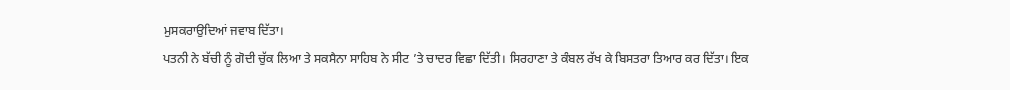ਮੁਸਕਰਾਉਦਿਆਂ ਜਵਾਬ ਦਿੱਤਾ।
ਪਤਨੀ ਨੇ ਬੱਚੀ ਨੂੰ ਗੋਦੀ ਚੁੱਕ ਲਿਆ ਤੇ ਸਕਸੈਨਾ ਸਾਹਿਬ ਨੇ ਸੀਟ ’ਤੇ ਚਾਦਰ ਵਿਛਾ ਦਿੱਤੀ। ਸਿਰਹਾਣਾ ਤੇ ਕੰਬਲ ਰੱਖ ਕੇ ਬਿਸਤਰਾ ਤਿਆਰ ਕਰ ਦਿੱਤਾ। ਇਕ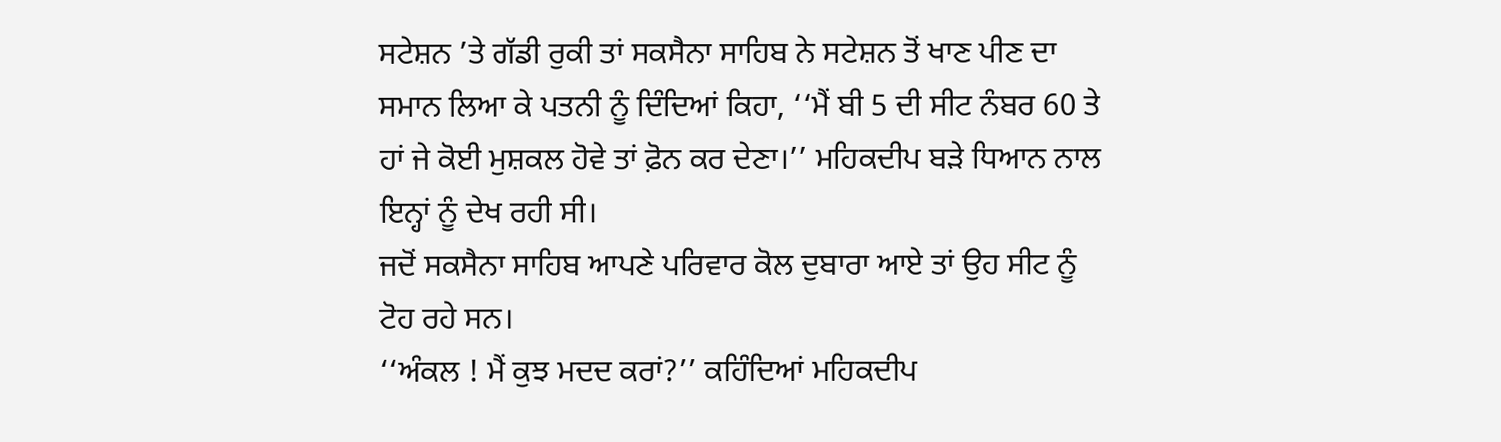ਸਟੇਸ਼ਨ ’ਤੇ ਗੱਡੀ ਰੁਕੀ ਤਾਂ ਸਕਸੈਨਾ ਸਾਹਿਬ ਨੇ ਸਟੇਸ਼ਨ ਤੋਂ ਖਾਣ ਪੀਣ ਦਾ ਸਮਾਨ ਲਿਆ ਕੇ ਪਤਨੀ ਨੂੰ ਦਿੰਦਿਆਂ ਕਿਹਾ, ‘‘ਮੈਂ ਬੀ 5 ਦੀ ਸੀਟ ਨੰਬਰ 60 ਤੇ ਹਾਂ ਜੇ ਕੋਈ ਮੁਸ਼ਕਲ ਹੋਵੇ ਤਾਂ ਫ਼ੋਨ ਕਰ ਦੇਣਾ।’’ ਮਹਿਕਦੀਪ ਬੜੇ ਧਿਆਨ ਨਾਲ ਇਨ੍ਹਾਂ ਨੂੰ ਦੇਖ ਰਹੀ ਸੀ।
ਜਦੋਂ ਸਕਸੈਨਾ ਸਾਹਿਬ ਆਪਣੇ ਪਰਿਵਾਰ ਕੋਲ ਦੁਬਾਰਾ ਆਏ ਤਾਂ ਉਹ ਸੀਟ ਨੂੰ ਟੋਹ ਰਹੇ ਸਨ।
‘‘ਅੰਕਲ ! ਮੈਂ ਕੁਝ ਮਦਦ ਕਰਾਂ?’’ ਕਹਿੰਦਿਆਂ ਮਹਿਕਦੀਪ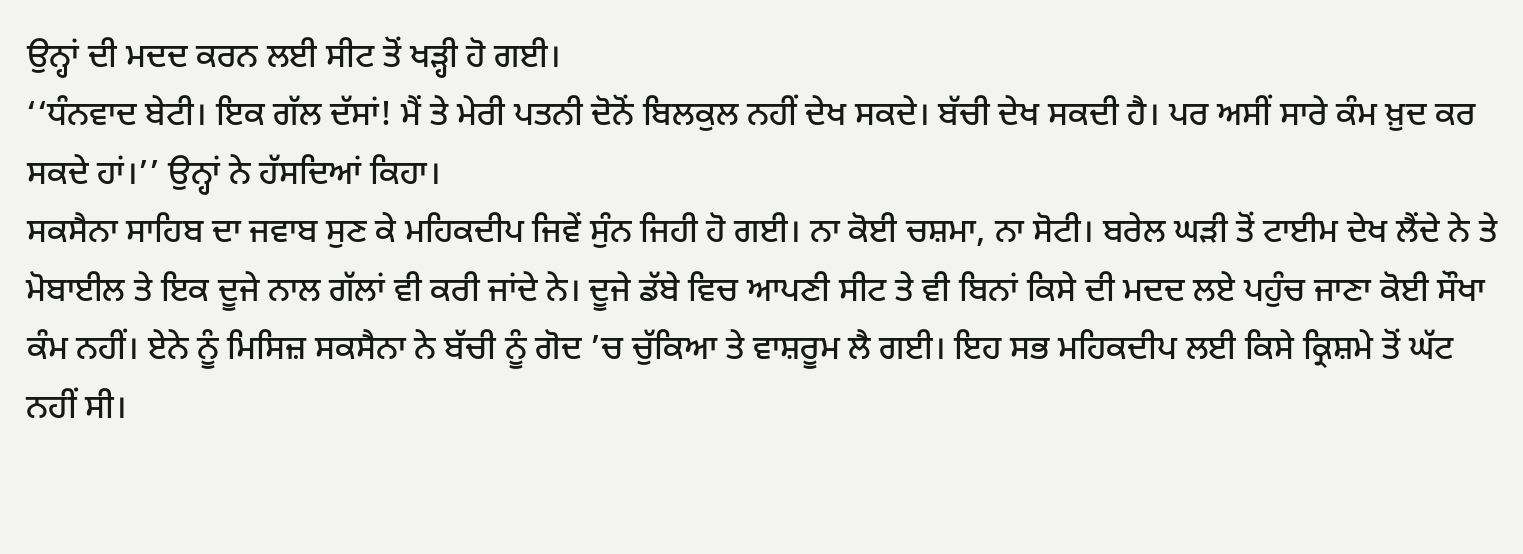ਉਨ੍ਹਾਂ ਦੀ ਮਦਦ ਕਰਨ ਲਈ ਸੀਟ ਤੋਂ ਖੜ੍ਹੀ ਹੋ ਗਈ।
‘‘ਧੰਨਵਾਦ ਬੇਟੀ। ਇਕ ਗੱਲ ਦੱਸਾਂ! ਮੈਂ ਤੇ ਮੇਰੀ ਪਤਨੀ ਦੋਨੋਂ ਬਿਲਕੁਲ ਨਹੀਂ ਦੇਖ ਸਕਦੇ। ਬੱਚੀ ਦੇਖ ਸਕਦੀ ਹੈ। ਪਰ ਅਸੀਂ ਸਾਰੇ ਕੰਮ ਖ਼ੁਦ ਕਰ ਸਕਦੇ ਹਾਂ।’’ ਉਨ੍ਹਾਂ ਨੇ ਹੱਸਦਿਆਂ ਕਿਹਾ।
ਸਕਸੈਨਾ ਸਾਹਿਬ ਦਾ ਜਵਾਬ ਸੁਣ ਕੇ ਮਹਿਕਦੀਪ ਜਿਵੇਂ ਸੁੰਨ ਜਿਹੀ ਹੋ ਗਈ। ਨਾ ਕੋਈ ਚਸ਼ਮਾ, ਨਾ ਸੋਟੀ। ਬਰੇਲ ਘੜੀ ਤੋਂ ਟਾਈਮ ਦੇਖ ਲੈਂਦੇ ਨੇ ਤੇ ਮੋਬਾਈਲ ਤੇ ਇਕ ਦੂਜੇ ਨਾਲ ਗੱਲਾਂ ਵੀ ਕਰੀ ਜਾਂਦੇ ਨੇ। ਦੂਜੇ ਡੱਬੇ ਵਿਚ ਆਪਣੀ ਸੀਟ ਤੇ ਵੀ ਬਿਨਾਂ ਕਿਸੇ ਦੀ ਮਦਦ ਲਏ ਪਹੁੰਚ ਜਾਣਾ ਕੋਈ ਸੌਖਾ ਕੰਮ ਨਹੀਂ। ਏਨੇ ਨੂੰ ਮਿਸਿਜ਼ ਸਕਸੈਨਾ ਨੇ ਬੱਚੀ ਨੂੰ ਗੋਦ ’ਚ ਚੁੱਕਿਆ ਤੇ ਵਾਸ਼ਰੂਮ ਲੈ ਗਈ। ਇਹ ਸਭ ਮਹਿਕਦੀਪ ਲਈ ਕਿਸੇ ਕ੍ਰਿਸ਼ਮੇ ਤੋਂ ਘੱਟ ਨਹੀਂ ਸੀ।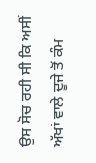ਉਸ ਸੋਚ ਰਹੀ ਸੀ ਕਿ ਅਸੀਂ ਅੱਖਾਂ ਵਾਲੇ ਦੂਜੇ ਤੋਂ ਕੰਮ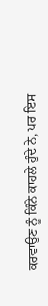ਕਰਵਾਉਣ ਨੂੰ ਕਿੰਨੇ ਕਾਹਲੇ ਹੁੰਦੇ ਨੇ, ਪਰ ਇਸ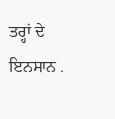ਤਰ੍ਹਾਂ ਦੇ ਇਨਸਾਨ .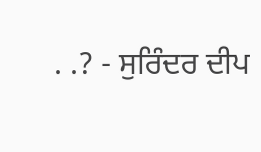. .? - ਸੁਰਿੰਦਰ ਦੀਪ